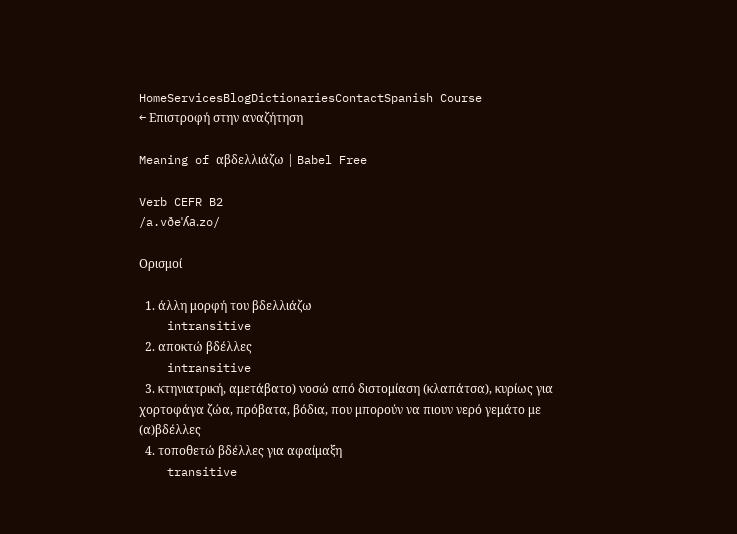HomeServicesBlogDictionariesContactSpanish Course
← Επιστροφή στην αναζήτηση

Meaning of αβδελλιάζω | Babel Free

Verb CEFR B2
/a.vðeˈʎa.zo/

Ορισμοί

  1. άλλη μορφή του βδελλιάζω
    intransitive
  2. αποκτώ βδέλλες
    intransitive
  3. κτηνιατρική, αμετάβατο) νοσώ από διστομίαση (κλαπάτσα), κυρίως για χορτοφάγα ζώα, πρόβατα, βόδια, που μπορούν να πιουν νερό γεμάτο με (α)βδέλλες
  4. τοποθετώ βδέλλες για αφαίμαξη
    transitive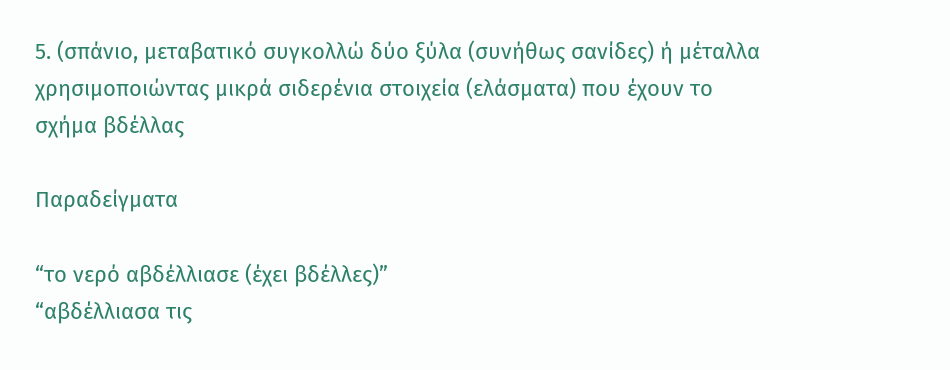5. (σπάνιο, μεταβατικό συγκολλώ δύο ξύλα (συνήθως σανίδες) ή μέταλλα χρησιμοποιώντας μικρά σιδερένια στοιχεία (ελάσματα) που έχουν το σχήμα βδέλλας

Παραδείγματα

“το νερό αβδέλλιασε (έχει βδέλλες)”
“αβδέλλιασα τις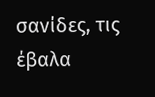σανίδες, τις έβαλα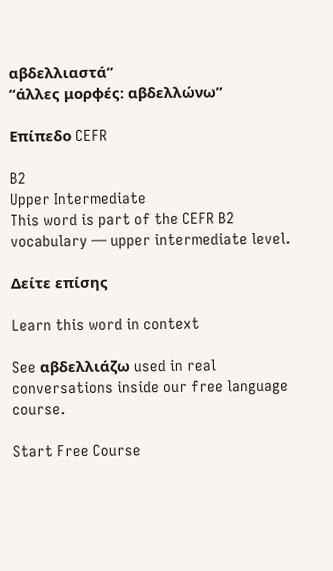αβδελλιαστά”
“άλλες μορφές: αβδελλώνω”

Επίπεδο CEFR

B2
Upper Intermediate
This word is part of the CEFR B2 vocabulary — upper intermediate level.

Δείτε επίσης

Learn this word in context

See αβδελλιάζω used in real conversations inside our free language course.

Start Free Course